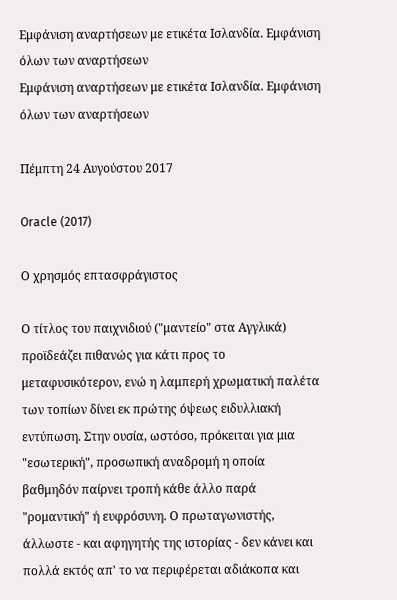Εμφάνιση αναρτήσεων με ετικέτα Ισλανδία. Εμφάνιση όλων των αναρτήσεων
Εμφάνιση αναρτήσεων με ετικέτα Ισλανδία. Εμφάνιση όλων των αναρτήσεων

Πέμπτη 24 Αυγούστου 2017

Oracle (2017)

Ο χρησμός επτασφράγιστος

Ο τίτλος του παιχνιδιού ("μαντείο" στα Αγγλικά) προϊδεάζει πιθανώς για κάτι προς το μεταφυσικότερον, ενώ η λαμπερή χρωματική παλέτα των τοπίων δίνει εκ πρώτης όψεως ειδυλλιακή εντύπωση. Στην ουσία, ωστόσο, πρόκειται για μια "εσωτερική", προσωπική αναδρομή η οποία βαθμηδόν παίρνει τροπή κάθε άλλο παρά "ρομαντική" ή ευφρόσυνη. Ο πρωταγωνιστής, άλλωστε - και αφηγητής της ιστορίας - δεν κάνει και πολλά εκτός απ' το να περιφέρεται αδιάκοπα και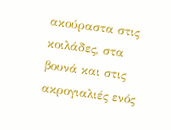ακούραστα στις κοιλάδες, στα βουνά και στις ακρογιαλιές ενός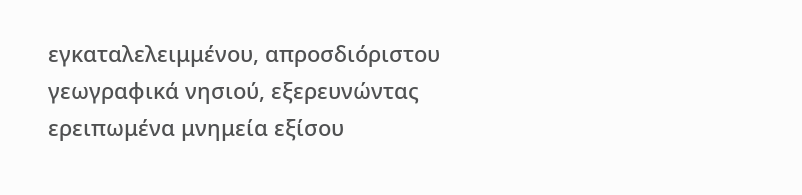εγκαταλελειμμένου, απροσδιόριστου γεωγραφικά νησιού, εξερευνώντας ερειπωμένα μνημεία εξίσου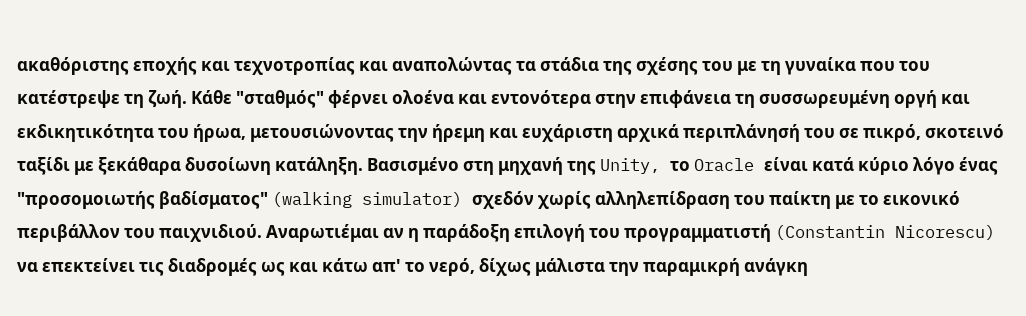ακαθόριστης εποχής και τεχνοτροπίας και αναπολώντας τα στάδια της σχέσης του με τη γυναίκα που του κατέστρεψε τη ζωή. Κάθε "σταθμός" φέρνει ολοένα και εντονότερα στην επιφάνεια τη συσσωρευμένη οργή και εκδικητικότητα του ήρωα, μετουσιώνοντας την ήρεμη και ευχάριστη αρχικά περιπλάνησή του σε πικρό, σκοτεινό ταξίδι με ξεκάθαρα δυσοίωνη κατάληξη. Βασισμένο στη μηχανή της Unity, το Oracle είναι κατά κύριο λόγο ένας "προσομοιωτής βαδίσματος" (walking simulator) σχεδόν χωρίς αλληλεπίδραση του παίκτη με το εικονικό περιβάλλον του παιχνιδιού. Αναρωτιέμαι αν η παράδοξη επιλογή του προγραμματιστή (Constantin Nicorescu) να επεκτείνει τις διαδρομές ως και κάτω απ' το νερό, δίχως μάλιστα την παραμικρή ανάγκη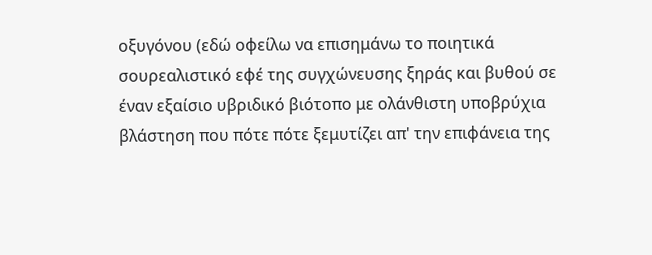οξυγόνου (εδώ οφείλω να επισημάνω το ποιητικά σουρεαλιστικό εφέ της συγχώνευσης ξηράς και βυθού σε έναν εξαίσιο υβριδικό βιότοπο με ολάνθιστη υποβρύχια βλάστηση που πότε πότε ξεμυτίζει απ' την επιφάνεια της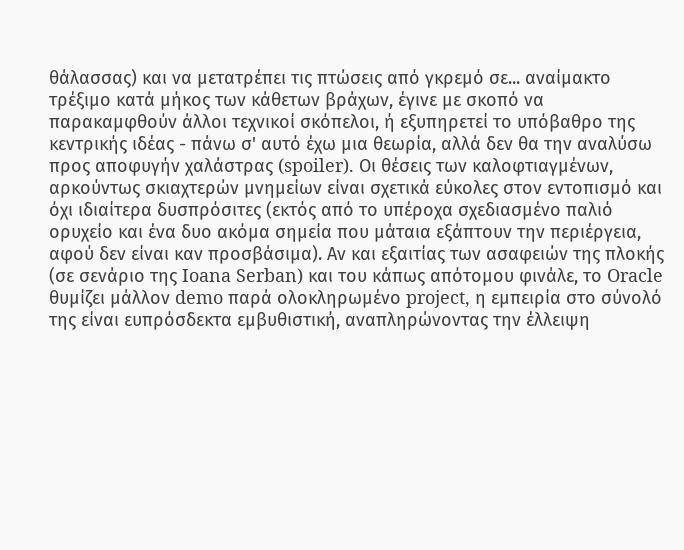θάλασσας) και να μετατρέπει τις πτώσεις από γκρεμό σε... αναίμακτο τρέξιμο κατά μήκος των κάθετων βράχων, έγινε με σκοπό να παρακαμφθούν άλλοι τεχνικοί σκόπελοι, ή εξυπηρετεί το υπόβαθρο της κεντρικής ιδέας - πάνω σ' αυτό έχω μια θεωρία, αλλά δεν θα την αναλύσω προς αποφυγήν χαλάστρας (spoiler). Οι θέσεις των καλοφτιαγμένων, αρκούντως σκιαχτερών μνημείων είναι σχετικά εύκολες στον εντοπισμό και όχι ιδιαίτερα δυσπρόσιτες (εκτός από το υπέροχα σχεδιασμένο παλιό ορυχείο και ένα δυο ακόμα σημεία που μάταια εξάπτουν την περιέργεια, αφού δεν είναι καν προσβάσιμα). Αν και εξαιτίας των ασαφειών της πλοκής (σε σενάριο της Ioana Serban) και του κάπως απότομου φινάλε, το Oracle θυμίζει μάλλον demo παρά ολοκληρωμένο project, η εμπειρία στο σύνολό της είναι ευπρόσδεκτα εμβυθιστική, αναπληρώνοντας την έλλειψη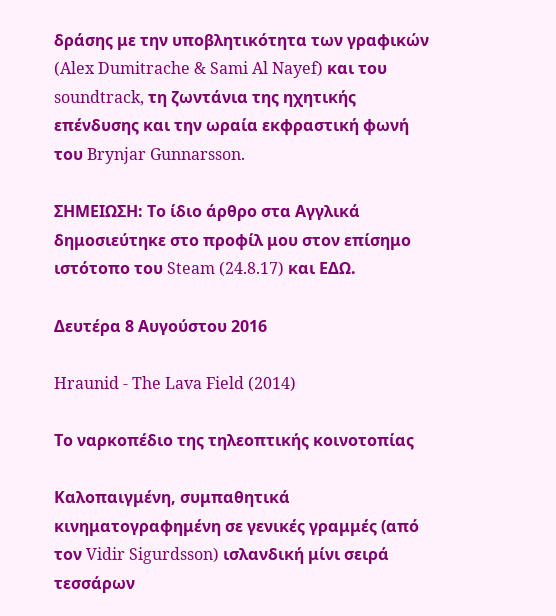δράσης με την υποβλητικότητα των γραφικών (Alex Dumitrache & Sami Al Nayef) και του soundtrack, τη ζωντάνια της ηχητικής επένδυσης και την ωραία εκφραστική φωνή του Brynjar Gunnarsson.

ΣΗΜΕΙΩΣΗ: Το ίδιο άρθρο στα Αγγλικά δημοσιεύτηκε στο προφίλ μου στον επίσημο ιστότοπο του Steam (24.8.17) και ΕΔΩ.

Δευτέρα 8 Αυγούστου 2016

Hraunid - The Lava Field (2014)

Το ναρκοπέδιο της τηλεοπτικής κοινοτοπίας

Καλοπαιγμένη, συμπαθητικά κινηματογραφημένη σε γενικές γραμμές (από τον Vidir Sigurdsson) ισλανδική μίνι σειρά τεσσάρων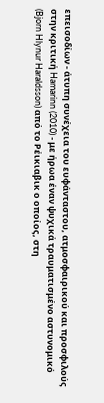επεισοδίων - άτυπη συνέχεια του ευφάνταστου, ατμοσφαιρικού και προσφιλούς στην κριτική Hamarinn (2010) - με ήρωα έναν ψυχικά τραυματισμένο αστυνομικό (Bjorn Hlynur Haraldsson) από το Ρέικιαβικ ο οποίος, στη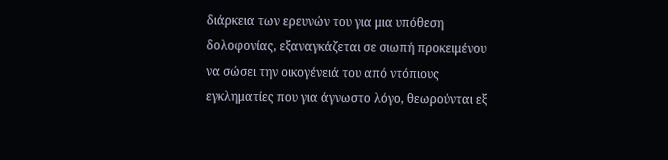διάρκεια των ερευνών του για μια υπόθεση δολοφονίας, εξαναγκάζεται σε σιωπή προκειμένου να σώσει την οικογένειά του από ντόπιους εγκληματίες που για άγνωστο λόγο, θεωρούνται εξ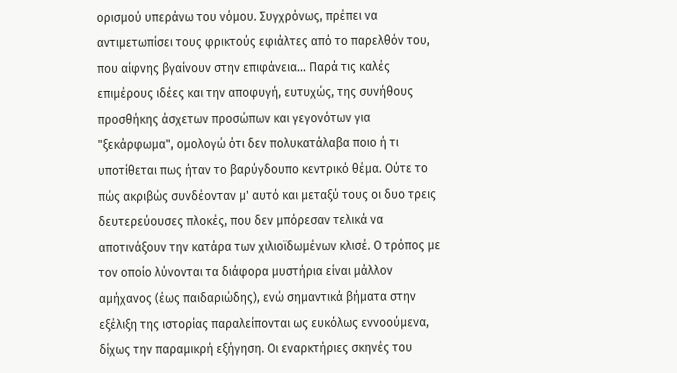ορισμού υπεράνω του νόμου. Συγχρόνως, πρέπει να αντιμετωπίσει τους φρικτούς εφιάλτες από το παρελθόν του, που αίφνης βγαίνουν στην επιφάνεια... Παρά τις καλές επιμέρους ιδέες και την αποφυγή, ευτυχώς, της συνήθους προσθήκης άσχετων προσώπων και γεγονότων για "ξεκάρφωμα", ομολογώ ότι δεν πολυκατάλαβα ποιο ή τι υποτίθεται πως ήταν το βαρύγδουπο κεντρικό θέμα. Ούτε το πώς ακριβώς συνδέονταν μ' αυτό και μεταξύ τους οι δυο τρεις δευτερεύουσες πλοκές, που δεν μπόρεσαν τελικά να αποτινάξουν την κατάρα των χιλιοϊδωμένων κλισέ. Ο τρόπος με τον οποίο λύνονται τα διάφορα μυστήρια είναι μάλλον αμήχανος (έως παιδαριώδης), ενώ σημαντικά βήματα στην εξέλιξη της ιστορίας παραλείπονται ως ευκόλως εννοούμενα, δίχως την παραμικρή εξήγηση. Οι εναρκτήριες σκηνές του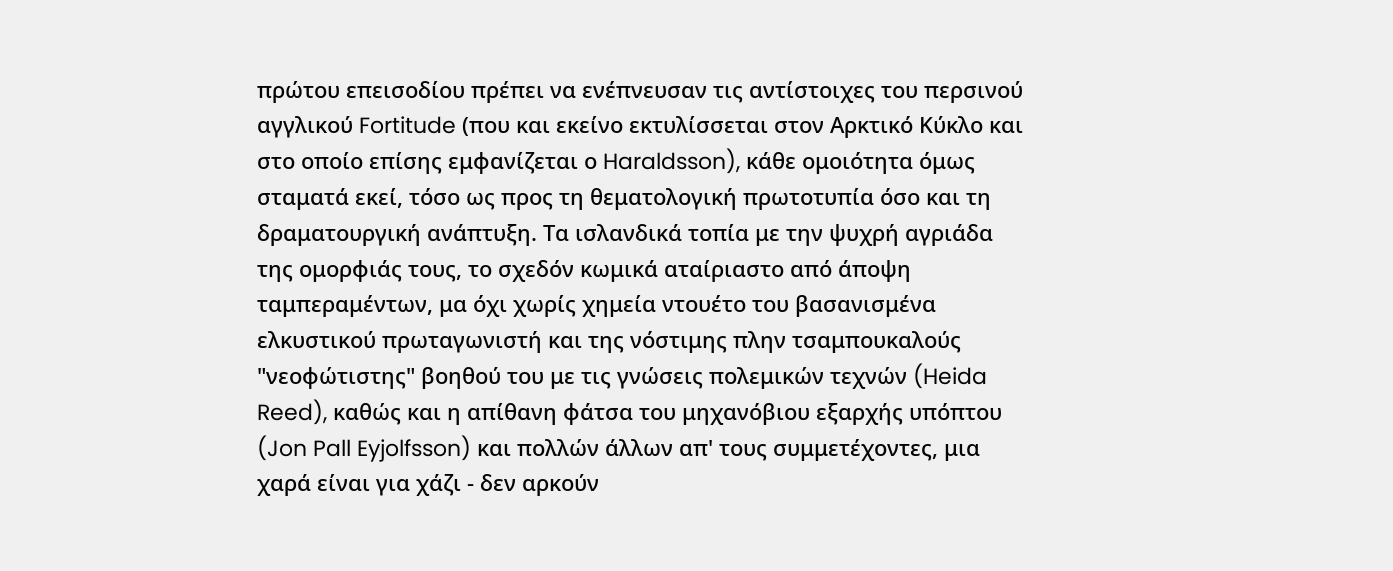πρώτου επεισοδίου πρέπει να ενέπνευσαν τις αντίστοιχες του περσινού αγγλικού Fortitude (που και εκείνο εκτυλίσσεται στον Αρκτικό Κύκλο και στο οποίο επίσης εμφανίζεται ο Haraldsson), κάθε ομοιότητα όμως σταματά εκεί, τόσο ως προς τη θεματολογική πρωτοτυπία όσο και τη δραματουργική ανάπτυξη. Τα ισλανδικά τοπία με την ψυχρή αγριάδα της ομορφιάς τους, το σχεδόν κωμικά αταίριαστο από άποψη ταμπεραμέντων, μα όχι χωρίς χημεία ντουέτο του βασανισμένα ελκυστικού πρωταγωνιστή και της νόστιμης πλην τσαμπουκαλούς "νεοφώτιστης" βοηθού του με τις γνώσεις πολεμικών τεχνών (Heida Reed), καθώς και η απίθανη φάτσα του μηχανόβιου εξαρχής υπόπτου (Jon Pall Eyjolfsson) και πολλών άλλων απ' τους συμμετέχοντες, μια χαρά είναι για χάζι - δεν αρκούν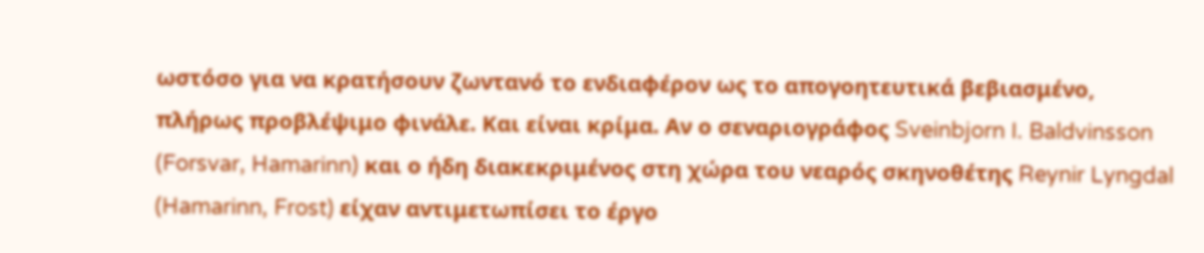ωστόσο για να κρατήσουν ζωντανό το ενδιαφέρον ως το απογοητευτικά βεβιασμένο, πλήρως προβλέψιμο φινάλε. Και είναι κρίμα. Αν ο σεναριογράφος Sveinbjorn I. Baldvinsson (Forsvar, Hamarinn) και ο ήδη διακεκριμένος στη χώρα του νεαρός σκηνοθέτης Reynir Lyngdal (Hamarinn, Frost) είχαν αντιμετωπίσει το έργο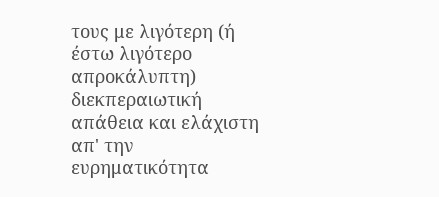τους με λιγότερη (ή έστω λιγότερο απροκάλυπτη) διεκπεραιωτική απάθεια και ελάχιστη απ' την ευρηματικότητα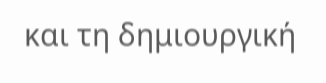και τη δημιουργική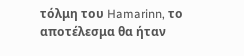τόλμη του Hamarinn, το αποτέλεσμα θα ήταν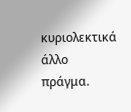κυριολεκτικά άλλο πράγμα.